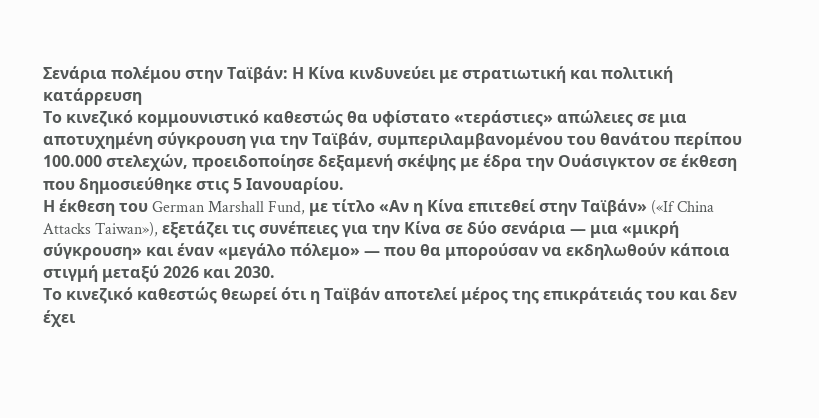Σενάρια πολέμου στην Ταϊβάν: Η Κίνα κινδυνεύει με στρατιωτική και πολιτική κατάρρευση
Το κινεζικό κομμουνιστικό καθεστώς θα υφίστατο «τεράστιες» απώλειες σε μια αποτυχημένη σύγκρουση για την Ταϊβάν, συμπεριλαμβανομένου του θανάτου περίπου 100.000 στελεχών, προειδοποίησε δεξαμενή σκέψης με έδρα την Ουάσιγκτον σε έκθεση που δημοσιεύθηκε στις 5 Ιανουαρίου.
Η έκθεση του German Marshall Fund, με τίτλο «Αν η Κίνα επιτεθεί στην Ταϊβάν» («If China Attacks Taiwan»), εξετάζει τις συνέπειες για την Κίνα σε δύο σενάρια — μια «μικρή σύγκρουση» και έναν «μεγάλο πόλεμο» — που θα μπορούσαν να εκδηλωθούν κάποια στιγμή μεταξύ 2026 και 2030.
Το κινεζικό καθεστώς θεωρεί ότι η Ταϊβάν αποτελεί μέρος της επικράτειάς του και δεν έχει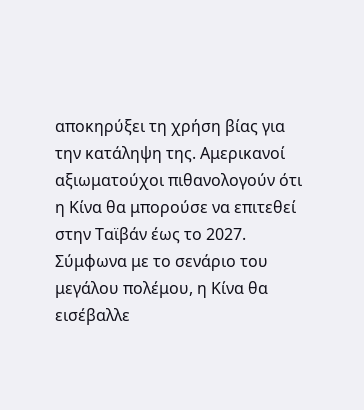αποκηρύξει τη χρήση βίας για την κατάληψη της. Αμερικανοί αξιωματούχοι πιθανολογούν ότι η Κίνα θα μπορούσε να επιτεθεί στην Ταϊβάν έως το 2027.
Σύμφωνα με το σενάριο του μεγάλου πολέμου, η Κίνα θα εισέβαλλε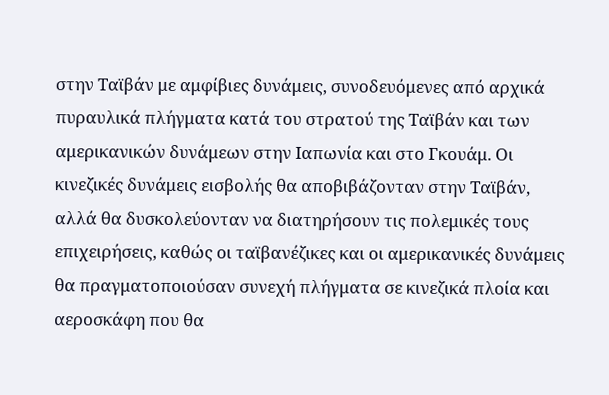στην Ταϊβάν με αμφίβιες δυνάμεις, συνοδευόμενες από αρχικά πυραυλικά πλήγματα κατά του στρατού της Ταϊβάν και των αμερικανικών δυνάμεων στην Ιαπωνία και στο Γκουάμ. Οι κινεζικές δυνάμεις εισβολής θα αποβιβάζονταν στην Ταϊβάν, αλλά θα δυσκολεύονταν να διατηρήσουν τις πολεμικές τους επιχειρήσεις, καθώς οι ταϊβανέζικες και οι αμερικανικές δυνάμεις θα πραγματοποιούσαν συνεχή πλήγματα σε κινεζικά πλοία και αεροσκάφη που θα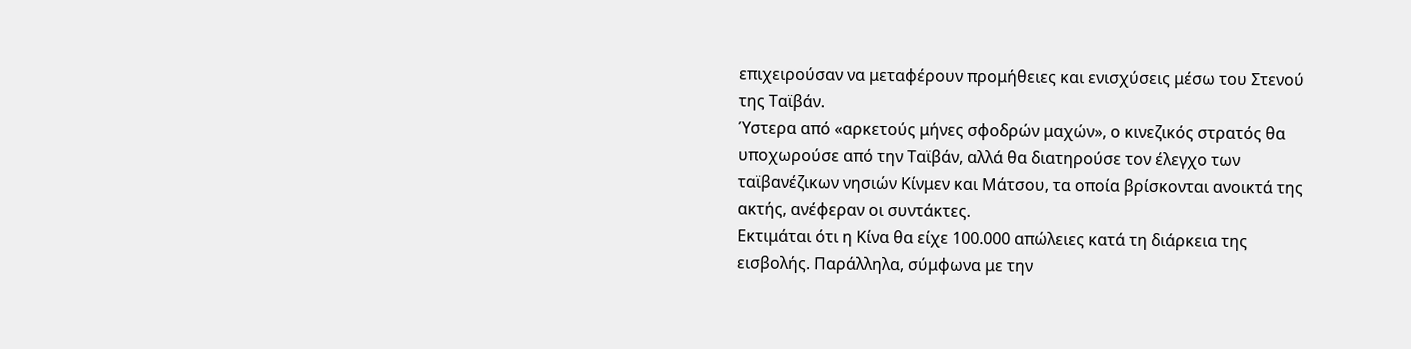επιχειρούσαν να μεταφέρουν προμήθειες και ενισχύσεις μέσω του Στενού της Ταϊβάν.
Ύστερα από «αρκετούς μήνες σφοδρών μαχών», ο κινεζικός στρατός θα υποχωρούσε από την Ταϊβάν, αλλά θα διατηρούσε τον έλεγχο των ταϊβανέζικων νησιών Κίνμεν και Μάτσου, τα οποία βρίσκονται ανοικτά της ακτής, ανέφεραν οι συντάκτες.
Εκτιμάται ότι η Κίνα θα είχε 100.000 απώλειες κατά τη διάρκεια της εισβολής. Παράλληλα, σύμφωνα με την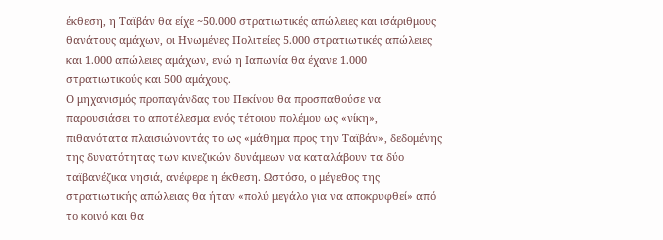έκθεση, η Ταϊβάν θα είχε ~50.000 στρατιωτικές απώλειες και ισάριθμους θανάτους αμάχων, οι Ηνωμένες Πολιτείες 5.000 στρατιωτικές απώλειες και 1.000 απώλειες αμάχων, ενώ η Ιαπωνία θα έχανε 1.000 στρατιωτικούς και 500 αμάχους.
Ο μηχανισμός προπαγάνδας του Πεκίνου θα προσπαθούσε να παρουσιάσει το αποτέλεσμα ενός τέτοιου πολέμου ως «νίκη», πιθανότατα πλαισιώνοντάς το ως «μάθημα προς την Ταϊβάν», δεδομένης της δυνατότητας των κινεζικών δυνάμεων να καταλάβουν τα δύο ταϊβανέζικα νησιά, ανέφερε η έκθεση. Ωστόσο, ο μέγεθος της στρατιωτικής απώλειας θα ήταν «πολύ μεγάλο για να αποκρυφθεί» από το κοινό και θα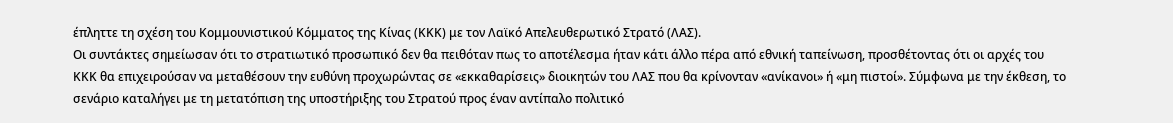έπληττε τη σχέση του Κομμουνιστικού Κόμματος της Κίνας (ΚΚΚ) με τον Λαϊκό Απελευθερωτικό Στρατό (ΛΑΣ).
Οι συντάκτες σημείωσαν ότι το στρατιωτικό προσωπικό δεν θα πειθόταν πως το αποτέλεσμα ήταν κάτι άλλο πέρα από εθνική ταπείνωση, προσθέτοντας ότι οι αρχές του ΚΚΚ θα επιχειρούσαν να μεταθέσουν την ευθύνη προχωρώντας σε «εκκαθαρίσεις» διοικητών του ΛΑΣ που θα κρίνονταν «ανίκανοι» ή «μη πιστοί». Σύμφωνα με την έκθεση, το σενάριο καταλήγει με τη μετατόπιση της υποστήριξης του Στρατού προς έναν αντίπαλο πολιτικό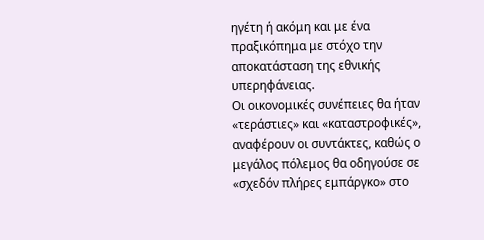ηγέτη ή ακόμη και με ένα πραξικόπημα με στόχο την αποκατάσταση της εθνικής υπερηφάνειας.
Οι οικονομικές συνέπειες θα ήταν «τεράστιες» και «καταστροφικές», αναφέρουν οι συντάκτες, καθώς ο μεγάλος πόλεμος θα οδηγούσε σε «σχεδόν πλήρες εμπάργκο» στο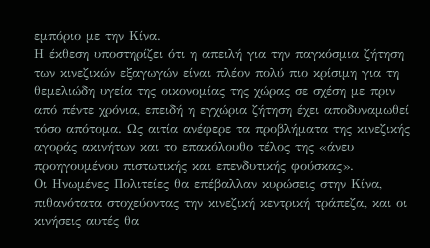εμπόριο με την Κίνα.
Η έκθεση υποστηρίζει ότι η απειλή για την παγκόσμια ζήτηση των κινεζικών εξαγωγών είναι πλέον πολύ πιο κρίσιμη για τη θεμελιώδη υγεία της οικονομίας της χώρας σε σχέση με πριν από πέντε χρόνια, επειδή η εγχώρια ζήτηση έχει αποδυναμωθεί τόσο απότομα. Ως αιτία ανέφερε τα προβλήματα της κινεζικής αγοράς ακινήτων και το επακόλουθο τέλος της «άνευ προηγουμένου πιστωτικής και επενδυτικής φούσκας».
Οι Ηνωμένες Πολιτείες θα επέβαλλαν κυρώσεις στην Κίνα, πιθανότατα στοχεύοντας την κινεζική κεντρική τράπεζα, και οι κινήσεις αυτές θα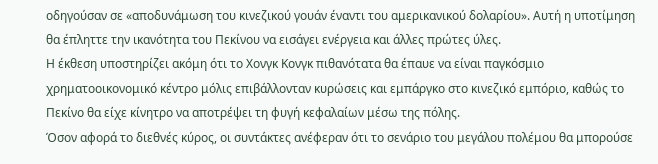οδηγούσαν σε «αποδυνάμωση του κινεζικού γουάν έναντι του αμερικανικού δολαρίου». Αυτή η υποτίμηση θα έπληττε την ικανότητα του Πεκίνου να εισάγει ενέργεια και άλλες πρώτες ύλες.
Η έκθεση υποστηρίζει ακόμη ότι το Χονγκ Κονγκ πιθανότατα θα έπαυε να είναι παγκόσμιο χρηματοοικονομικό κέντρο μόλις επιβάλλονταν κυρώσεις και εμπάργκο στο κινεζικό εμπόριο, καθώς το Πεκίνο θα είχε κίνητρο να αποτρέψει τη φυγή κεφαλαίων μέσω της πόλης.
Όσον αφορά το διεθνές κύρος, οι συντάκτες ανέφεραν ότι το σενάριο του μεγάλου πολέμου θα μπορούσε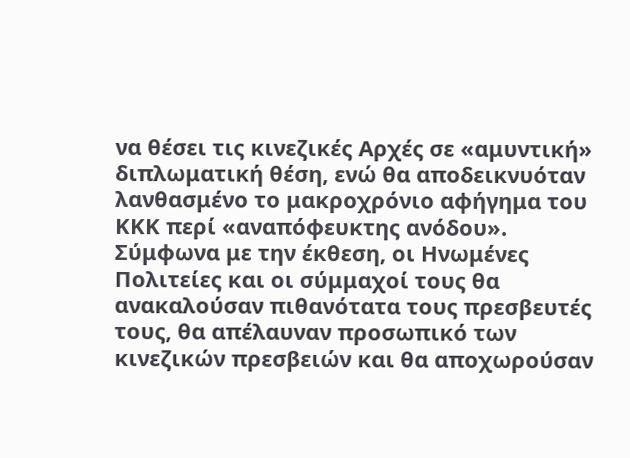να θέσει τις κινεζικές Αρχές σε «αμυντική» διπλωματική θέση, ενώ θα αποδεικνυόταν λανθασμένο το μακροχρόνιο αφήγημα του ΚΚΚ περί «αναπόφευκτης ανόδου».
Σύμφωνα με την έκθεση, οι Ηνωμένες Πολιτείες και οι σύμμαχοί τους θα ανακαλούσαν πιθανότατα τους πρεσβευτές τους, θα απέλαυναν προσωπικό των κινεζικών πρεσβειών και θα αποχωρούσαν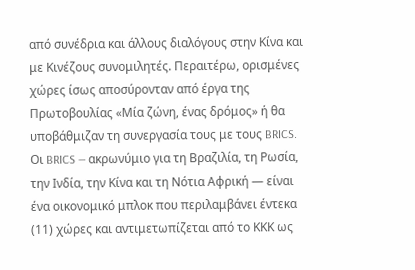από συνέδρια και άλλους διαλόγους στην Κίνα και με Κινέζους συνομιλητές. Περαιτέρω, ορισμένες χώρες ίσως αποσύρονταν από έργα της Πρωτοβουλίας «Μία ζώνη, ένας δρόμος» ή θα υποβάθμιζαν τη συνεργασία τους με τους BRICS.
Οι BRICS — ακρωνύμιο για τη Βραζιλία, τη Ρωσία, την Ινδία, την Κίνα και τη Νότια Αφρική — είναι ένα οικονομικό μπλοκ που περιλαμβάνει έντεκα (11) χώρες και αντιμετωπίζεται από το ΚΚΚ ως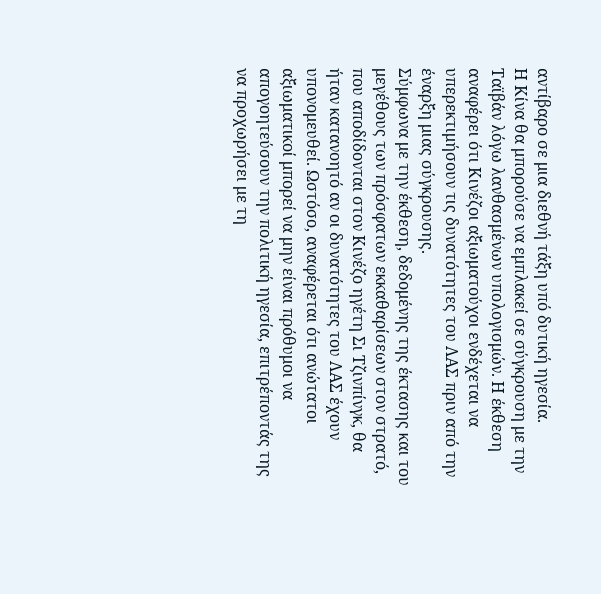αντίβαρο σε μια διεθνή τάξη υπό δυτική ηγεσία.
Η Κίνα θα μπορούσε να εμπλακεί σε σύγκρουση με την Ταϊβάν λόγω λανθασμένων υπολογισμών. Η έκθεση αναφέρει ότι Κινέζοι αξιωματούχοι ενδέχεται να υπερεκτιμήσουν τις δυνατότητες του ΛΑΣ πριν από την έναρξη μιας σύγκρουσης.
Σύμφωνα με την έκθεση, δεδομένης της έκτασης και του μεγέθους των πρόσφατων εκκαθαρίσεων στον στρατό, που αποδίδονται στον Κινέζο ηγέτη Σι Τζινπίνγκ, θα ήταν κατανοητό αν οι δυνατότητες του ΛΑΣ έχουν υπονομευθεί. Ωστόσο, αναφέρεται ότι ανώτατοι αξιωματικοί μπορεί να μην είναι πρόθυμοι να απογοητεύσουν την πολιτική ηγεσία, επιτρέποντάς της να προχωρήσει με τη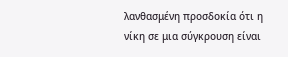λανθασμένη προσδοκία ότι η νίκη σε μια σύγκρουση είναι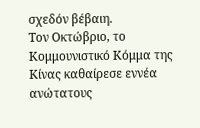σχεδόν βέβαιη.
Τον Οκτώβριο, το Κομμουνιστικό Κόμμα της Κίνας καθαίρεσε εννέα ανώτατους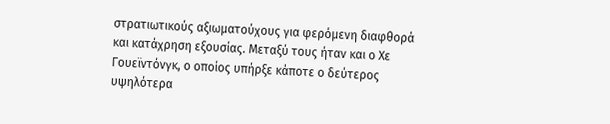στρατιωτικούς αξιωματούχους για φερόμενη διαφθορά και κατάχρηση εξουσίας. Μεταξύ τους ήταν και ο Χε Γουεϊντόνγκ, ο οποίος υπήρξε κάποτε ο δεύτερος υψηλότερα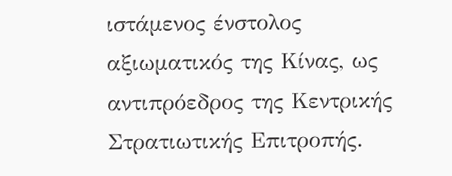ιστάμενος ένστολος αξιωματικός της Κίνας, ως αντιπρόεδρος της Κεντρικής Στρατιωτικής Επιτροπής.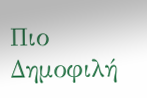Πιο Δημοφιλή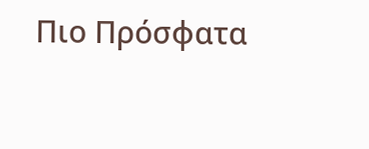Πιο Πρόσφατα